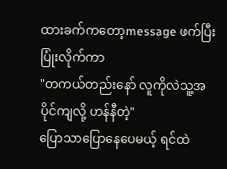ထားခက်ကတော့message ဖက်ပြီးပြုံးလိုက်ကာ
"တကယ်တည်းနော် လူကိုလဲသူ့အပိုင်ကျလို့ ဟန်နီတဲ့"
ပြောသာပြောနေပေမယ့် ရင်ထဲ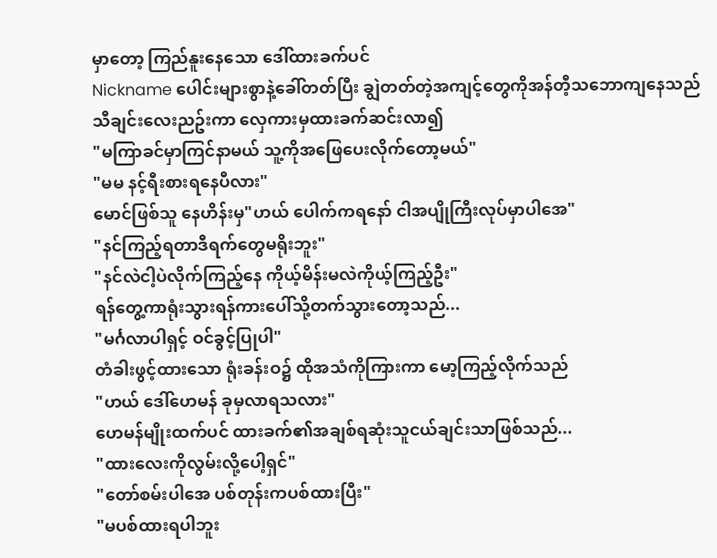မှာတော့ ကြည်နူးနေသော ဒေါ်ထားခက်ပင်
Nickname ပေါင်းများစွာနဲ့ခေါ်တတ်ပြီး ချွဲတတ်တဲ့အကျင့်တွေကိုအန်တီ့သဘောကျနေသည်
သီချင်းလေးညဥ်းကာ လှေကားမှထားခက်ဆင်းလာ၍
"မကြာခင်မှာကြင်နာမယ် သူ့ကိုအဖြေပေးလိုက်တော့မယ်"
"မမ နင့်ရီးစားရနေပီလား"
မောင်ဖြစ်သူ နေဟိန်းမှ"ဟယ် ပေါက်ကရနော် ငါအပျိုကြီးလုပ်မှာပါအေ"
"နင်ကြည့်ရတာဒီရက်တွေမရိုးဘူး"
"နင်လဲငါ့ပဲလိုက်ကြည့်နေ ကိုယ့်မိန်းမလဲကိုယ့်ကြည့်ဦး"
ရန်တွေ့ကာရုံးသွားရန်ကားပေါ်သို့တက်သွားတော့သည်...
"မင်္ဂလာပါရှင့် ဝင်ခွင့်ပြုပါ"
တံခါးဖွင့်ထားသော ရုံးခန်းဝ၌ ထိုအသံကိုကြားကာ မော့ကြည့်လိုက်သည်
"ဟယ် ဒေါ်ဟေမန် ခုမှလာရသလား"
ဟေမန်မျိုးထက်ပင် ထားခက်၏အချစ်ရဆုံးသူငယ်ချင်းသာဖြစ်သည်...
"ထားလေးကိုလွမ်းလို့ပေါ့ရှင်"
"တော်စမ်းပါအေ ပစ်တုန်းကပစ်ထားပြီး"
"မပစ်ထားရပါဘူး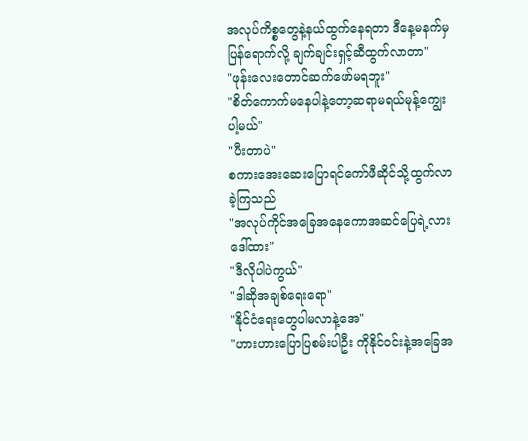အလုပ်ကိစ္စတွေနဲ့နယ်ထွက်နေရတာ ဒီနေ့မနက်မှ ပြန်ရောက်လို့ ချက်ချင်းရှင့်ဆီထွက်လာတာ"
"ဖုန်းလေးတောင်ဆက်ဖော်မရဘူး"
"စိတ်ကောက်မနေပါနဲ့တော့ဆရာမရယ်မုန့်ကျွေးပါ့မယ်"
"ပီးတာပဲ"
စကားအေးဆေးပြောရင်ကော်ဖီဆိုင်သို့ထွက်လာခဲ့ကြသည်
"အလုပ်ကိုင်အခြေအနေကောအဆင်ပြေရဲ့လားဒေါ်ထား"
"ဒီလိုပါပဲကွယ်"
"ဒါဆိုအချစ်ရေးရော"
"နိုင်ငံရေးတွေပါမလာနဲ့အေ"
"ဟားဟားပြောပြစမ်းပါဦး ကိုနိုင်ဝင်းနဲ့အခြေအ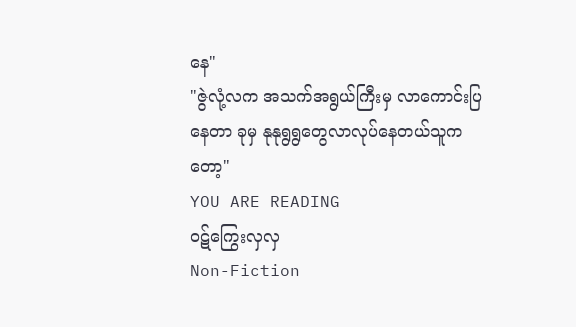နေ"
"ဇွဲလုံ့လက အသက်အရွယ်ကြီးမှ လာကောင်းပြနေတာ ခုမှ နုနုရွရွတွေလာလုပ်နေတယ်သူကတော့"
YOU ARE READING
ဝဋ်ကြွေးလှလှ
Non-Fiction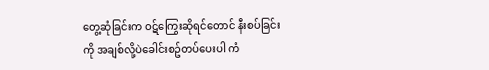တွေ့ဆုံခြင်းက ဝဋ်ကြွေးဆိုရင်တောင် နီးစပ်ခြင်းကို အချစ်လို့ပဲခေါင်းစဥ်တပ်ပေးပါ ကံ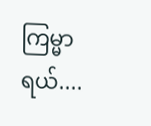ကြမ္မာရယ်....